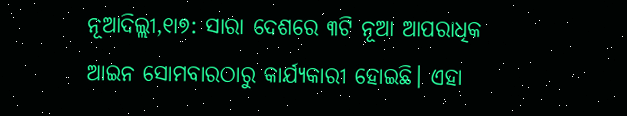ନୂଆଦିଲ୍ଲୀ,୧ା୭: ସାରା ଦେଶରେ ୩ଟି ନୂଆ ଆପରାଧିକ ଆଇନ ସୋମବାରଠାରୁ କାର୍ଯ୍ୟକାରୀ ହୋଇଛି। ଏହା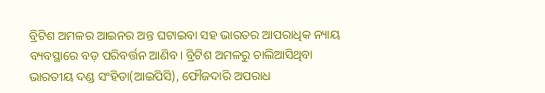ବ୍ରିଟିଶ ଅମଳର ଆଇନର ଅନ୍ତ ଘଟାଇବା ସହ ଭାରତର ଆପରାଧିକ ନ୍ୟାୟ ବ୍ୟବସ୍ଥାରେ ବଡ଼ ପରିବର୍ତ୍ତନ ଆଣିବ। ବ୍ରିଟିଶ ଅମଳରୁ ଚାଲିଆସିଥିବା ଭାରତୀୟ ଦଣ୍ଡ ସଂହିତା(ଆଇପିସି), ଫୌଜଦାରି ଅପରାଧ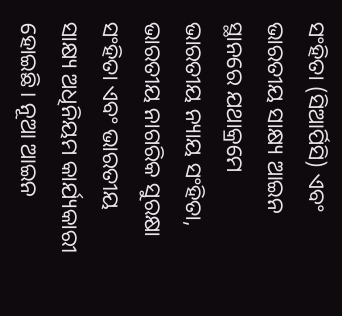ସଂହିତା (ସିଆର୍ପିସି) ଏବଂ ଭାରତୀୟ ସାକ୍ଷ୍ୟ ଆଇନ ସ୍ଥାନରେ ଯଥାକ୍ରମେ ଭାରତୀୟ ନ୍ୟାୟ ସଂହିତା, ଭାରତୀୟ ନାଗରିକ ସୁରକ୍ଷା ସଂହିତା ଏବଂ ଭାରତୀୟ ସାକ୍ଷ୍ୟ ଅଧିନିୟମ କାର୍ଯ୍ୟକାରୀ ହୋଇଛି। ନୂଆ ଆଇନ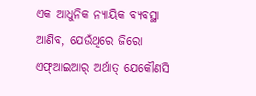ଏକ ଆଧୁନିକ ନ୍ୟାୟିକ ବ୍ୟବସ୍ଥା ଆଣିବ, ଯେଉଁଥିରେ ଜିରୋ ଏଫ୍ଆଇଆର୍ ଅର୍ଥାତ୍ ଯେକୌଣସି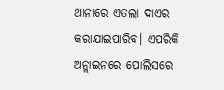ଥାନାରେ ଏତଲା ଦାଏର କରାଯାଇପାରିବ। ଏପରିକି ଅନ୍ଲାଇନରେ ପୋଲିସରେ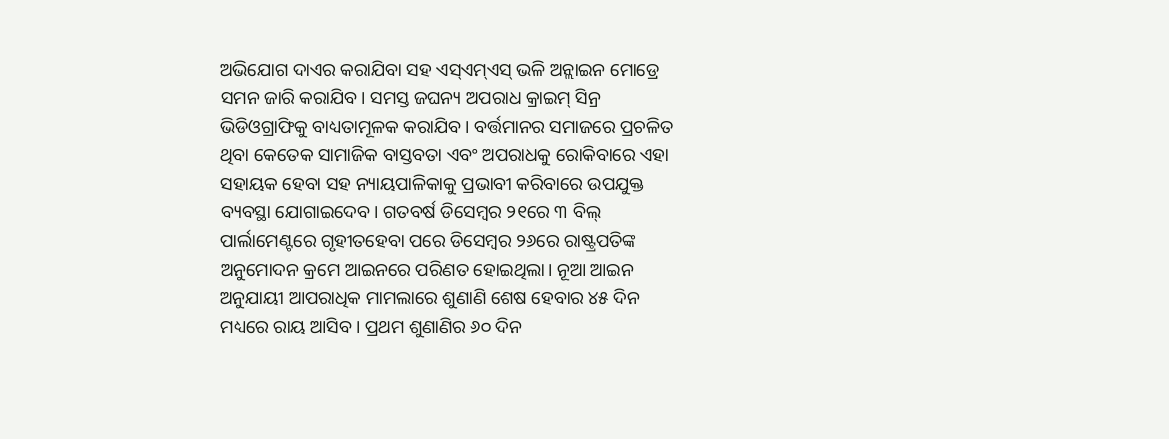ଅଭିଯୋଗ ଦାଏର କରାଯିବା ସହ ଏସ୍ଏମ୍ଏସ୍ ଭଳି ଅନ୍ଲାଇନ ମୋଡ୍ରେ ସମନ ଜାରି କରାଯିବ। ସମସ୍ତ ଜଘନ୍ୟ ଅପରାଧ କ୍ରାଇମ୍ ସିନ୍ର ଭିଡିଓଗ୍ରାଫିକୁ ବାଧ୍ୟତାମୂଳକ କରାଯିବ। ବର୍ତ୍ତମାନର ସମାଜରେ ପ୍ରଚଳିତ ଥିବା କେତେକ ସାମାଜିକ ବାସ୍ତବତା ଏବଂ ଅପରାଧକୁ ରୋକିବାରେ ଏହା ସହାୟକ ହେବା ସହ ନ୍ୟାୟପାଳିକାକୁ ପ୍ରଭାବୀ କରିବାରେ ଉପଯୁକ୍ତ ବ୍ୟବସ୍ଥା ଯୋଗାଇଦେବ। ଗତବର୍ଷ ଡିସେମ୍ବର ୨୧ରେ ୩ ବିଲ୍ ପାର୍ଲାମେଣ୍ଟରେ ଗୃହୀତହେବା ପରେ ଡିସେମ୍ବର ୨୬ରେ ରାଷ୍ଟ୍ରପତିଙ୍କ ଅନୁମୋଦନ କ୍ରମେ ଆଇନରେ ପରିଣତ ହୋଇଥିଲା। ନୂଆ ଆଇନ ଅନୁଯାୟୀ ଆପରାଧିକ ମାମଲାରେ ଶୁଣାଣି ଶେଷ ହେବାର ୪୫ ଦିନ ମଧ୍ୟରେ ରାୟ ଆସିବ। ପ୍ରଥମ ଶୁଣାଣିର ୬୦ ଦିନ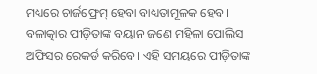ମଧ୍ୟରେ ଚାର୍ଜଫ୍ରେମ୍ ହେବା ବାଧ୍ୟତାମୂଳକ ହେବ। ବଳାତ୍କାର ପୀଡ଼ିତାଙ୍କ ବୟାନ ଜଣେ ମହିଳା ପୋଲିସ ଅଫିସର ରେକର୍ଡ କରିବେ। ଏହି ସମୟରେ ପୀଡ଼ିତାଙ୍କ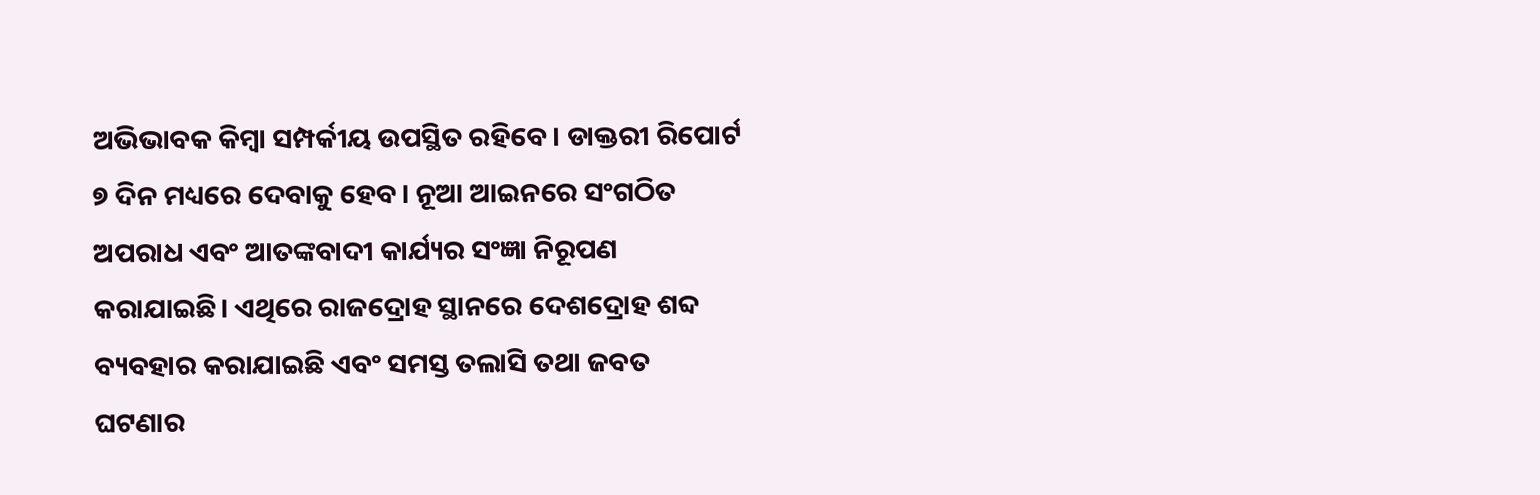ଅଭିଭାବକ କିମ୍ବା ସମ୍ପର୍କୀୟ ଉପସ୍ଥିତ ରହିବେ। ଡାକ୍ତରୀ ରିପୋର୍ଟ ୭ ଦିନ ମଧ୍ୟରେ ଦେବାକୁ ହେବ। ନୂଆ ଆଇନରେ ସଂଗଠିତ ଅପରାଧ ଏବଂ ଆତଙ୍କବାଦୀ କାର୍ଯ୍ୟର ସଂଜ୍ଞା ନିରୂପଣ କରାଯାଇଛି। ଏଥିରେ ରାଜଦ୍ରୋହ ସ୍ଥାନରେ ଦେଶଦ୍ରୋହ ଶବ୍ଦ ବ୍ୟବହାର କରାଯାଇଛି ଏବଂ ସମସ୍ତ ତଲାସି ତଥା ଜବତ ଘଟଣାର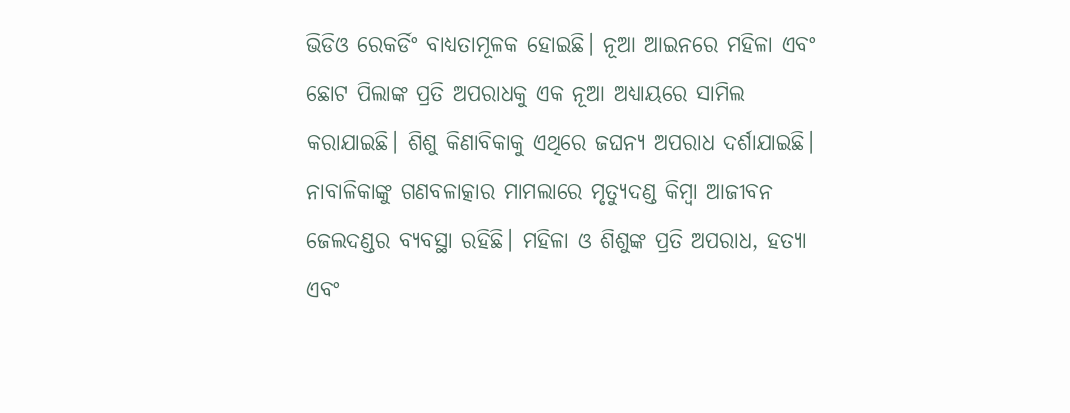ଭିଡିଓ ରେକର୍ଡିଂ ବାଧ୍ୟତାମୂଳକ ହୋଇଛି। ନୂଆ ଆଇନରେ ମହିଳା ଏବଂ ଛୋଟ ପିଲାଙ୍କ ପ୍ରତି ଅପରାଧକୁ ଏକ ନୂଆ ଅଧ୍ୟାୟରେ ସାମିଲ କରାଯାଇଛି। ଶିଶୁ କିଣାବିକାକୁ ଏଥିରେ ଜଘନ୍ୟ ଅପରାଧ ଦର୍ଶାଯାଇଛି। ନାବାଳିକାଙ୍କୁ ଗଣବଳାତ୍କାର ମାମଲାରେ ମୃତ୍ୟୁଦଣ୍ଡ କିମ୍ବା ଆଜୀବନ ଜେଲଦଣ୍ଡର ବ୍ୟବସ୍ଥା ରହିଛି। ମହିଳା ଓ ଶିଶୁଙ୍କ ପ୍ରତି ଅପରାଧ, ହତ୍ୟା ଏବଂ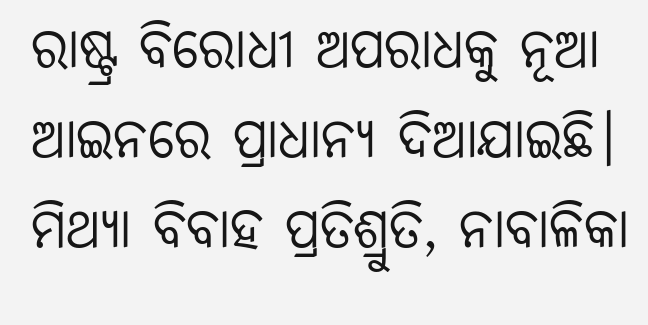ରାଷ୍ଟ୍ର ବିରୋଧୀ ଅପରାଧକୁ ନୂଆ ଆଇନରେ ପ୍ରାଧାନ୍ୟ ଦିଆଯାଇଛି।
ମିଥ୍ୟା ବିବାହ ପ୍ରତିଶ୍ରୁତି, ନାବାଳିକା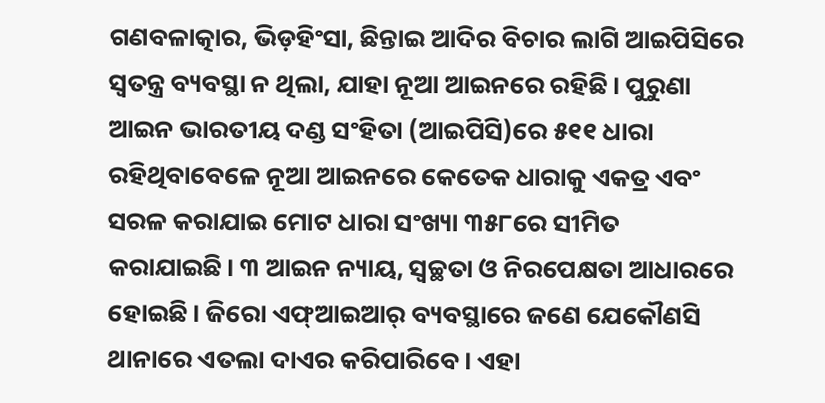ଗଣବଳାତ୍କାର, ଭିଡ଼ହିଂସା, ଛିନ୍ତାଇ ଆଦିର ବିଚାର ଲାଗି ଆଇପିସିରେ ସ୍ବତନ୍ତ୍ର ବ୍ୟବସ୍ଥା ନ ଥିଲା, ଯାହା ନୂଆ ଆଇନରେ ରହିଛି। ପୁରୁଣା ଆଇନ ଭାରତୀୟ ଦଣ୍ଡ ସଂହିତା (ଆଇପିସି)ରେ ୫୧୧ ଧାରା ରହିଥିବାବେଳେ ନୂଆ ଆଇନରେ କେତେକ ଧାରାକୁ ଏକତ୍ର ଏବଂ ସରଳ କରାଯାଇ ମୋଟ ଧାରା ସଂଖ୍ୟା ୩୫୮ରେ ସୀମିତ କରାଯାଇଛି। ୩ ଆଇନ ନ୍ୟାୟ, ସ୍ବଚ୍ଛତା ଓ ନିରପେକ୍ଷତା ଆଧାରରେ ହୋଇଛି। ଜିରୋ ଏଫ୍ଆଇଆର୍ ବ୍ୟବସ୍ଥାରେ ଜଣେ ଯେକୌଣସି ଥାନାରେ ଏତଲା ଦାଏର କରିପାରିବେ। ଏହା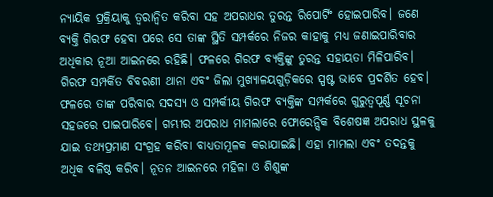ନ୍ୟାୟିକ ପ୍ରକ୍ରିୟାକୁ ତ୍ୱରାନ୍ବିତ କରିବା ସହ ଅପରାଧର ତୁରନ୍ତ ରିପୋର୍ଟିଂ ହୋଇପାରିବ। ଜଣେ ବ୍ୟକ୍ତି ଗିରଫ ହେବା ପରେ ସେ ତାଙ୍କ ସ୍ଥିତି ସମ୍ପର୍କରେ ନିଜର କାହାକୁ ମଧ୍ୟ ଜଣାଇପାରିବାର ଅଧିକାର ନୂଆ ଆଇନରେ ରହିଛି। ଫଳରେ ଗିରଫ ବ୍ୟକ୍ତିଙ୍କୁ ତୁରନ୍ତ ସହାୟତା ମିଳିପାରିବ। ଗିରଫ ସମ୍ପର୍କିତ ବିବରଣୀ ଥାନା ଏବଂ ଜିଲା ମୁଖ୍ୟାଳୟଗୁଡ଼ିକରେ ସ୍ପଷ୍ଟ ଭାବେ ପ୍ରଦର୍ଶିତ ହେବ। ଫଳରେ ତାଙ୍କ ପରିବାର ସଦସ୍ୟ ଓ ସମ୍ପର୍କୀୟ ଗିରଫ ବ୍ୟକ୍ତିଙ୍କ ସମ୍ପର୍କରେ ଗୁରୁତ୍ୱପୂର୍ଣ୍ଣ ସୂଚନା ସହଜରେ ପାଇପାରିବେ। ଗମ୍ଭୀର ଅପରାଧ ମାମଲାରେ ଫୋରେନ୍ସିକ ବିଶେଷଜ୍ଞ ଅପରାଧ ସ୍ଥଳକୁ ଯାଇ ତଥ୍ୟପ୍ରମାଣ ସଂଗ୍ରହ କରିବା ବାଧ୍ୟତାମୂଳକ କରାଯାଇଛି। ଏହା ମାମଲା ଏବଂ ତଦନ୍ତକୁ ଅଧିକ ବଳିଷ୍ଠ କରିବ। ନୂତନ ଆଇନରେ ମହିଳା ଓ ଶିଶୁଙ୍କ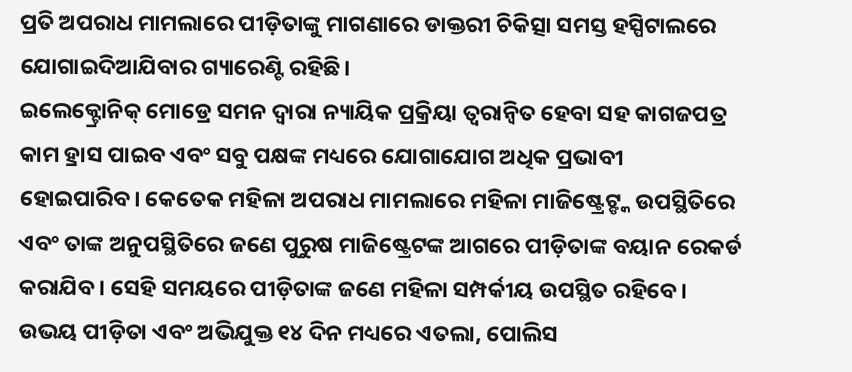ପ୍ରତି ଅପରାଧ ମାମଲାରେ ପୀଡ଼ିତାଙ୍କୁ ମାଗଣାରେ ଡାକ୍ତରୀ ଚିକିତ୍ସା ସମସ୍ତ ହସ୍ପିଟାଲରେ ଯୋଗାଇଦିଆଯିବାର ଗ୍ୟାରେଣ୍ଟି ରହିଛି।
ଇଲେକ୍ଟ୍ରୋନିକ୍ ମୋଡ୍ରେ ସମନ ଦ୍ୱାରା ନ୍ୟାୟିକ ପ୍ରକ୍ରିୟା ତ୍ୱରାନ୍ବିତ ହେବା ସହ କାଗଜପତ୍ର କାମ ହ୍ରାସ ପାଇବ ଏବଂ ସବୁ ପକ୍ଷଙ୍କ ମଧ୍ୟରେ ଯୋଗାଯୋଗ ଅଧିକ ପ୍ରଭାବୀ ହୋଇପାରିବ। କେତେକ ମହିଳା ଅପରାଧ ମାମଲାରେ ମହିଳା ମାଜିଷ୍ଟ୍ରେଟ୍ଙ୍କ ଉପସ୍ଥିତିରେ ଏବଂ ତାଙ୍କ ଅନୁପସ୍ଥିତିରେ ଜଣେ ପୁରୁଷ ମାଜିଷ୍ଟ୍ରେଟଙ୍କ ଆଗରେ ପୀଡ଼ିତାଙ୍କ ବୟାନ ରେକର୍ଡ କରାଯିବ। ସେହି ସମୟରେ ପୀଡ଼ିତାଙ୍କ ଜଣେ ମହିଳା ସମ୍ପର୍କୀୟ ଉପସ୍ଥିତ ରହିବେ। ଉଭୟ ପୀଡ଼ିତା ଏବଂ ଅଭିଯୁକ୍ତ ୧୪ ଦିନ ମଧ୍ୟରେ ଏତଲା, ପୋଲିସ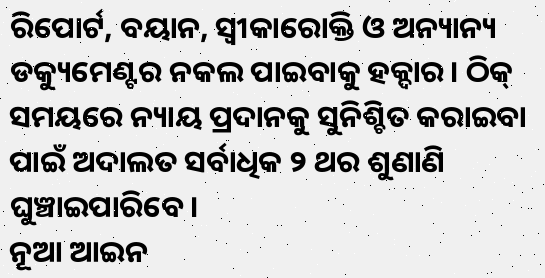ରିପୋର୍ଟ, ବୟାନ, ସ୍ବୀକାରୋକ୍ତି ଓ ଅନ୍ୟାନ୍ୟ ଡକ୍ୟୁମେଣ୍ଟର ନକଲ ପାଇବାକୁ ହକ୍ଦାର। ଠିକ୍ ସମୟରେ ନ୍ୟାୟ ପ୍ରଦାନକୁ ସୁନିଶ୍ଚିତ କରାଇବା ପାଇଁ ଅଦାଲତ ସର୍ବାଧିକ ୨ ଥର ଶୁଣାଣି ଘୁଞ୍ଚାଇପାରିବେ।
ନୂଆ ଆଇନ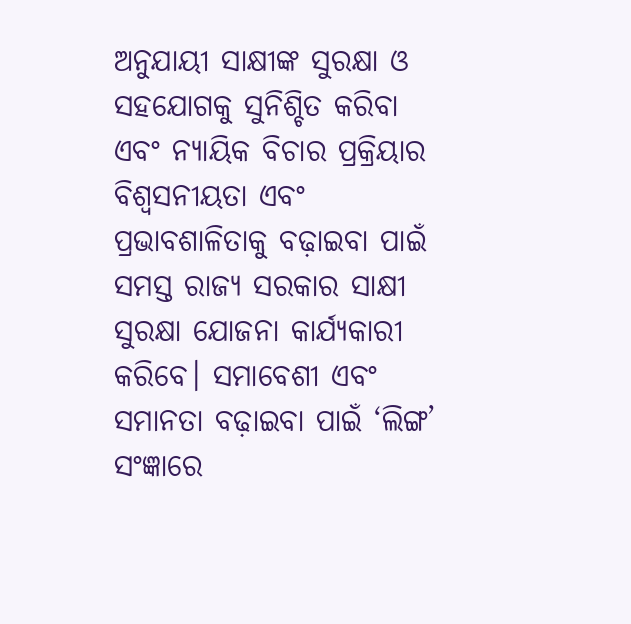ଅନୁଯାୟୀ ସାକ୍ଷୀଙ୍କ ସୁରକ୍ଷା ଓ ସହଯୋଗକୁ ସୁନିଶ୍ଚିତ କରିବା ଏବଂ ନ୍ୟାୟିକ ବିଚାର ପ୍ରକ୍ରିୟାର ବିଶ୍ୱସନୀୟତା ଏବଂ ପ୍ରଭାବଶାଳିତାକୁ ବଢ଼ାଇବା ପାଇଁ ସମସ୍ତ ରାଜ୍ୟ ସରକାର ସାକ୍ଷୀ ସୁରକ୍ଷା ଯୋଜନା କାର୍ଯ୍ୟକାରୀ କରିବେ। ସମାବେଶୀ ଏବଂ ସମାନତା ବଢ଼ାଇବା ପାଇଁ ‘ଲିଙ୍ଗ’ ସଂଜ୍ଞାରେ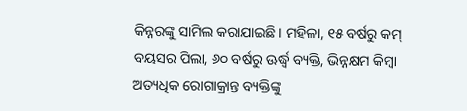କିନ୍ନରଙ୍କୁ ସାମିଲ କରାଯାଇଛି। ମହିଳା, ୧୫ ବର୍ଷରୁ କମ୍ ବୟସର ପିଲା, ୬୦ ବର୍ଷରୁ ଊର୍ଦ୍ଧ୍ୱ ବ୍ୟକ୍ତି, ଭିନ୍ନକ୍ଷମ କିମ୍ବା ଅତ୍ୟଧିକ ରୋଗାକ୍ରାନ୍ତ ବ୍ୟକ୍ତିଙ୍କୁ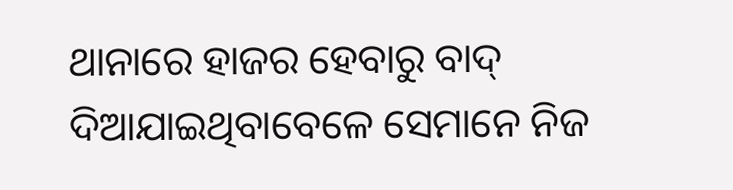ଥାନାରେ ହାଜର ହେବାରୁ ବାଦ୍ ଦିଆଯାଇଥିବାବେଳେ ସେମାନେ ନିଜ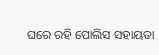ଘରେ ରହି ପୋଲିସ ସହାୟତା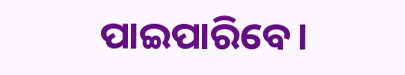ପାଇପାରିବେ।